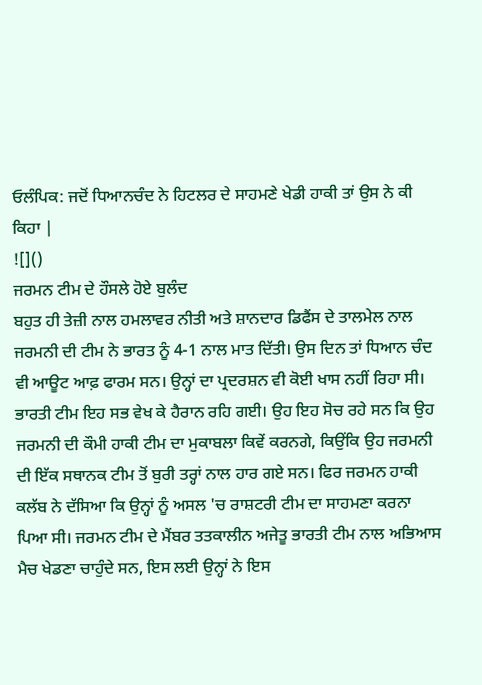ਓਲੰਪਿਕ: ਜਦੋਂ ਧਿਆਨਚੰਦ ਨੇ ਹਿਟਲਰ ਦੇ ਸਾਹਮਣੇ ਖੇਡੀ ਹਾਕੀ ਤਾਂ ਉਸ ਨੇ ਕੀ ਕਿਹਾ |
![]()
ਜਰਮਨ ਟੀਮ ਦੇ ਹੌਸਲੇ ਹੋਏ ਬੁਲੰਦ
ਬਹੁਤ ਹੀ ਤੇਜ਼ੀ ਨਾਲ ਹਮਲਾਵਰ ਨੀਤੀ ਅਤੇ ਸ਼ਾਨਦਾਰ ਡਿਫੈਂਸ ਦੇ ਤਾਲਮੇਲ ਨਾਲ ਜਰਮਨੀ ਦੀ ਟੀਮ ਨੇ ਭਾਰਤ ਨੂੰ 4-1 ਨਾਲ ਮਾਤ ਦਿੱਤੀ। ਉਸ ਦਿਨ ਤਾਂ ਧਿਆਨ ਚੰਦ ਵੀ ਆਊਟ ਆਫ਼ ਫਾਰਮ ਸਨ। ਉਨ੍ਹਾਂ ਦਾ ਪ੍ਰਦਰਸ਼ਨ ਵੀ ਕੋਈ ਖਾਸ ਨਹੀਂ ਰਿਹਾ ਸੀ। ਭਾਰਤੀ ਟੀਮ ਇਹ ਸਭ ਵੇਖ ਕੇ ਹੈਰਾਨ ਰਹਿ ਗਈ। ਉਹ ਇਹ ਸੋਚ ਰਹੇ ਸਨ ਕਿ ਉਹ ਜਰਮਨੀ ਦੀ ਕੌਮੀ ਹਾਕੀ ਟੀਮ ਦਾ ਮੁਕਾਬਲਾ ਕਿਵੇਂ ਕਰਨਗੇ, ਕਿਉਂਕਿ ਉਹ ਜਰਮਨੀ ਦੀ ਇੱਕ ਸਥਾਨਕ ਟੀਮ ਤੋਂ ਬੁਰੀ ਤਰ੍ਹਾਂ ਨਾਲ ਹਾਰ ਗਏ ਸਨ। ਫਿਰ ਜਰਮਨ ਹਾਕੀ ਕਲੱਬ ਨੇ ਦੱਸਿਆ ਕਿ ਉਨ੍ਹਾਂ ਨੂੰ ਅਸਲ 'ਚ ਰਾਸ਼ਟਰੀ ਟੀਮ ਦਾ ਸਾਹਮਣਾ ਕਰਨਾ ਪਿਆ ਸੀ। ਜਰਮਨ ਟੀਮ ਦੇ ਮੈਂਬਰ ਤਤਕਾਲੀਨ ਅਜੇਤੂ ਭਾਰਤੀ ਟੀਮ ਨਾਲ ਅਭਿਆਸ ਮੈਚ ਖੇਡਣਾ ਚਾਹੁੰਦੇ ਸਨ, ਇਸ ਲਈ ਉਨ੍ਹਾਂ ਨੇ ਇਸ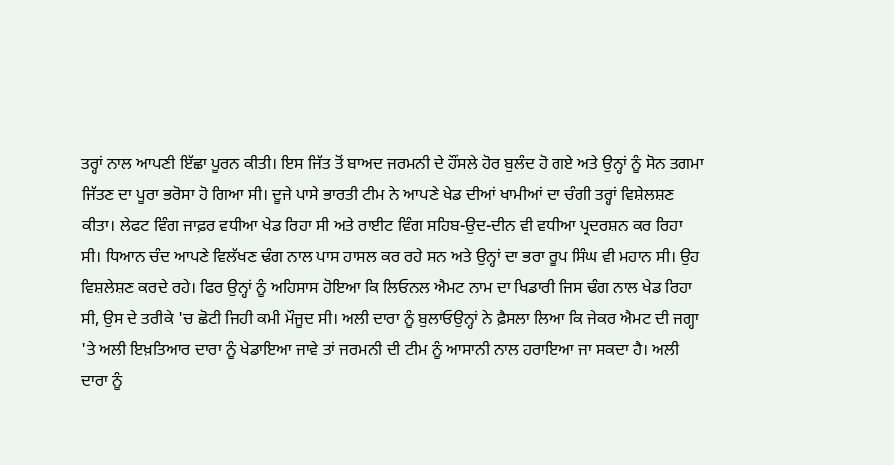ਤਰ੍ਹਾਂ ਨਾਲ ਆਪਣੀ ਇੱਛਾ ਪੂਰਨ ਕੀਤੀ। ਇਸ ਜਿੱਤ ਤੋਂ ਬਾਅਦ ਜਰਮਨੀ ਦੇ ਹੌਂਸਲੇ ਹੋਰ ਬੁਲੰਦ ਹੋ ਗਏ ਅਤੇ ਉਨ੍ਹਾਂ ਨੂੰ ਸੋਨ ਤਗਮਾ ਜਿੱਤਣ ਦਾ ਪੂਰਾ ਭਰੋਸਾ ਹੋ ਗਿਆ ਸੀ। ਦੂਜੇ ਪਾਸੇ ਭਾਰਤੀ ਟੀਮ ਨੇ ਆਪਣੇ ਖੇਡ ਦੀਆਂ ਖਾਮੀਆਂ ਦਾ ਚੰਗੀ ਤਰ੍ਹਾਂ ਵਿਸ਼ੇਲਸ਼ਣ ਕੀਤਾ। ਲੇਫਟ ਵਿੰਗ ਜਾਫ਼ਰ ਵਧੀਆ ਖੇਡ ਰਿਹਾ ਸੀ ਅਤੇ ਰਾਈਟ ਵਿੰਗ ਸਹਿਬ-ਉਦ-ਦੀਨ ਵੀ ਵਧੀਆ ਪ੍ਰਦਰਸ਼ਨ ਕਰ ਰਿਹਾ ਸੀ। ਧਿਆਨ ਚੰਦ ਆਪਣੇ ਵਿਲੱਖਣ ਢੰਗ ਨਾਲ ਪਾਸ ਹਾਸਲ ਕਰ ਰਹੇ ਸਨ ਅਤੇ ਉਨ੍ਹਾਂ ਦਾ ਭਰਾ ਰੂਪ ਸਿੰਘ ਵੀ ਮਹਾਨ ਸੀ। ਉਹ ਵਿਸ਼ਲੇਸ਼ਣ ਕਰਦੇ ਰਹੇ। ਫਿਰ ਉਨ੍ਹਾਂ ਨੂੰ ਅਹਿਸਾਸ ਹੋਇਆ ਕਿ ਲਿਓਨਲ ਐਮਟ ਨਾਮ ਦਾ ਖਿਡਾਰੀ ਜਿਸ ਢੰਗ ਨਾਲ ਖੇਡ ਰਿਹਾ ਸੀ, ਉਸ ਦੇ ਤਰੀਕੇ 'ਚ ਛੋਟੀ ਜਿਹੀ ਕਮੀ ਮੌਜੂਦ ਸੀ। ਅਲੀ ਦਾਰਾ ਨੂੰ ਬੁਲਾਓਉਨ੍ਹਾਂ ਨੇ ਫ਼ੈਸਲਾ ਲਿਆ ਕਿ ਜੇਕਰ ਐਮਟ ਦੀ ਜਗ੍ਹਾ 'ਤੇ ਅਲੀ ਇਖ਼ਤਿਆਰ ਦਾਰਾ ਨੂੰ ਖੇਡਾਇਆ ਜਾਵੇ ਤਾਂ ਜਰਮਨੀ ਦੀ ਟੀਮ ਨੂੰ ਆਸਾਨੀ ਨਾਲ ਹਰਾਇਆ ਜਾ ਸਕਦਾ ਹੈ। ਅਲੀ ਦਾਰਾ ਨੂੰ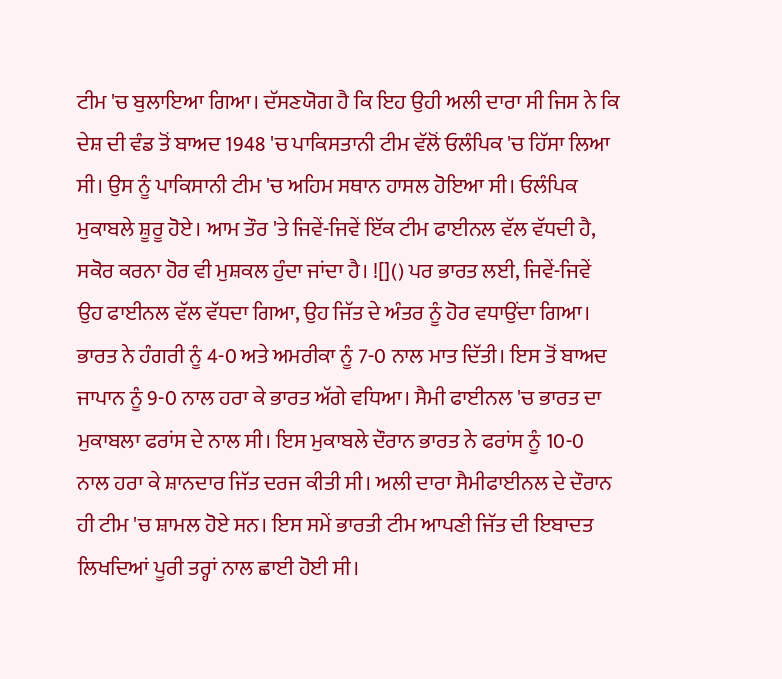ਟੀਮ 'ਚ ਬੁਲਾਇਆ ਗਿਆ। ਦੱਸਣਯੋਗ ਹੈ ਕਿ ਇਹ ਉਹੀ ਅਲੀ ਦਾਰਾ ਸੀ ਜਿਸ ਨੇ ਕਿ ਦੇਸ਼ ਦੀ ਵੰਡ ਤੋਂ ਬਾਅਦ 1948 'ਚ ਪਾਕਿਸਤਾਨੀ ਟੀਮ ਵੱਲੋਂ ਓਲੰਪਿਕ 'ਚ ਹਿੱਸਾ ਲਿਆ ਸੀ। ਉਸ ਨੂੰ ਪਾਕਿਸਾਨੀ ਟੀਮ 'ਚ ਅਹਿਮ ਸਥਾਨ ਹਾਸਲ ਹੋਇਆ ਸੀ। ਓਲੰਪਿਕ ਮੁਕਾਬਲੇ ਸ਼ੂਰੂ ਹੋਏ। ਆਮ ਤੌਰ 'ਤੇ ਜਿਵੇਂ-ਜਿਵੇਂ ਇੱਕ ਟੀਮ ਫਾਈਨਲ ਵੱਲ ਵੱਧਦੀ ਹੈ, ਸਕੋਰ ਕਰਨਾ ਹੋਰ ਵੀ ਮੁਸ਼ਕਲ ਹੁੰਦਾ ਜਾਂਦਾ ਹੈ। ![]() ਪਰ ਭਾਰਤ ਲਈ, ਜਿਵੇਂ-ਜਿਵੇਂ ਉਹ ਫਾਈਨਲ ਵੱਲ ਵੱਧਦਾ ਗਿਆ, ਉਹ ਜਿੱਤ ਦੇ ਅੰਤਰ ਨੂੰ ਹੋਰ ਵਧਾਉਂਦਾ ਗਿਆ। ਭਾਰਤ ਨੇ ਹੰਗਰੀ ਨੂੰ 4-0 ਅਤੇ ਅਮਰੀਕਾ ਨੂੰ 7-0 ਨਾਲ ਮਾਤ ਦਿੱਤੀ। ਇਸ ਤੋਂ ਬਾਅਦ ਜਾਪਾਨ ਨੂੰ 9-0 ਨਾਲ ਹਰਾ ਕੇ ਭਾਰਤ ਅੱਗੇ ਵਧਿਆ। ਸੈਮੀ ਫਾਈਨਲ 'ਚ ਭਾਰਤ ਦਾ ਮੁਕਾਬਲਾ ਫਰਾਂਸ ਦੇ ਨਾਲ ਸੀ। ਇਸ ਮੁਕਾਬਲੇ ਦੌਰਾਨ ਭਾਰਤ ਨੇ ਫਰਾਂਸ ਨੂੰ 10-0 ਨਾਲ ਹਰਾ ਕੇ ਸ਼ਾਨਦਾਰ ਜਿੱਤ ਦਰਜ ਕੀਤੀ ਸੀ। ਅਲੀ ਦਾਰਾ ਸੈਮੀਫਾਈਨਲ ਦੇ ਦੌਰਾਨ ਹੀ ਟੀਮ 'ਚ ਸ਼ਾਮਲ ਹੋਏ ਸਨ। ਇਸ ਸਮੇਂ ਭਾਰਤੀ ਟੀਮ ਆਪਣੀ ਜਿੱਤ ਦੀ ਇਬਾਦਤ ਲਿਖਦਿਆਂ ਪੂਰੀ ਤਰ੍ਹਾਂ ਨਾਲ ਛਾਈ ਹੋਈ ਸੀ।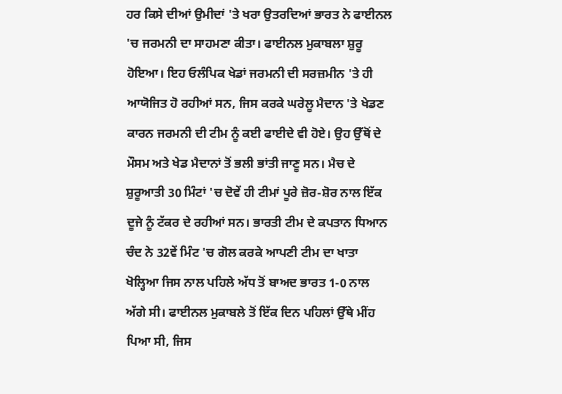ਹਰ ਕਿਸੇ ਦੀਆਂ ਉਮੀਦਾਂ 'ਤੇ ਖਰਾ ਉਤਰਦਿਆਂ ਭਾਰਤ ਨੇ ਫਾਈਨਲ 'ਚ ਜਰਮਨੀ ਦਾ ਸਾਹਮਣਾ ਕੀਤਾ। ਫਾਈਨਲ ਮੁਕਾਬਲਾ ਸ਼ੁਰੂ ਹੋਇਆ। ਇਹ ਓਲੰਪਿਕ ਖੇਡਾਂ ਜਰਮਨੀ ਦੀ ਸਰਜ਼ਮੀਨ 'ਤੇ ਹੀ ਆਯੋਜਿਤ ਹੋ ਰਹੀਆਂ ਸਨ, ਜਿਸ ਕਰਕੇ ਘਰੇਲੂ ਮੈਦਾਨ 'ਤੇ ਖੇਡਣ ਕਾਰਨ ਜਰਮਨੀ ਦੀ ਟੀਮ ਨੂੰ ਕਈ ਫਾਈਦੇ ਵੀ ਹੋਏ। ਉਹ ਉੱਥੋਂ ਦੇ ਮੌਸਮ ਅਤੇ ਖੇਡ ਮੈਦਾਨਾਂ ਤੋਂ ਭਲੀ ਭਾਂਤੀ ਜਾਣੂ ਸਨ। ਮੈਚ ਦੇ ਸ਼ੁਰੂਆਤੀ 30 ਮਿੰਟਾਂ 'ਚ ਦੋਵੇਂ ਹੀ ਟੀਮਾਂ ਪੂਰੇ ਜ਼ੋਰ-ਸ਼ੋਰ ਨਾਲ ਇੱਕ ਦੂਜੇ ਨੂੰ ਟੱਕਰ ਦੇ ਰਹੀਆਂ ਸਨ। ਭਾਰਤੀ ਟੀਮ ਦੇ ਕਪਤਾਨ ਧਿਆਨ ਚੰਦ ਨੇ 32ਵੇਂ ਮਿੰਟ 'ਚ ਗੋਲ ਕਰਕੇ ਆਪਣੀ ਟੀਮ ਦਾ ਖਾਤਾ ਖੋਲ੍ਹਿਆ ਜਿਸ ਨਾਲ ਪਹਿਲੇ ਅੱਧ ਤੋਂ ਬਾਅਦ ਭਾਰਤ 1-0 ਨਾਲ ਅੱਗੇ ਸੀ। ਫਾਈਨਲ ਮੁਕਾਬਲੇ ਤੋਂ ਇੱਕ ਦਿਨ ਪਹਿਲਾਂ ਉੱਥੇ ਮੀਂਹ ਪਿਆ ਸੀ, ਜਿਸ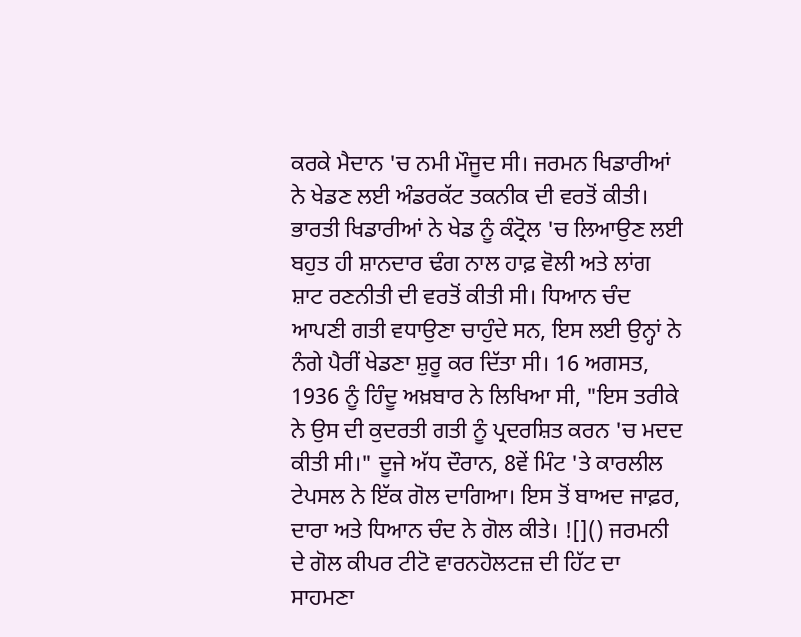ਕਰਕੇ ਮੈਦਾਨ 'ਚ ਨਮੀ ਮੌਜੂਦ ਸੀ। ਜਰਮਨ ਖਿਡਾਰੀਆਂ ਨੇ ਖੇਡਣ ਲਈ ਅੰਡਰਕੱਟ ਤਕਨੀਕ ਦੀ ਵਰਤੋਂ ਕੀਤੀ। ਭਾਰਤੀ ਖਿਡਾਰੀਆਂ ਨੇ ਖੇਡ ਨੂੰ ਕੰਟ੍ਰੋਲ 'ਚ ਲਿਆਉਣ ਲਈ ਬਹੁਤ ਹੀ ਸ਼ਾਨਦਾਰ ਢੰਗ ਨਾਲ ਹਾਫ਼ ਵੋਲੀ ਅਤੇ ਲਾਂਗ ਸ਼ਾਟ ਰਣਨੀਤੀ ਦੀ ਵਰਤੋਂ ਕੀਤੀ ਸੀ। ਧਿਆਨ ਚੰਦ ਆਪਣੀ ਗਤੀ ਵਧਾਉਣਾ ਚਾਹੁੰਦੇ ਸਨ, ਇਸ ਲਈ ਉਨ੍ਹਾਂ ਨੇ ਨੰਗੇ ਪੈਰੀਂ ਖੇਡਣਾ ਸ਼ੁਰੂ ਕਰ ਦਿੱਤਾ ਸੀ। 16 ਅਗਸਤ, 1936 ਨੂੰ ਹਿੰਦੂ ਅਖ਼ਬਾਰ ਨੇ ਲਿਖਿਆ ਸੀ, "ਇਸ ਤਰੀਕੇ ਨੇ ਉਸ ਦੀ ਕੁਦਰਤੀ ਗਤੀ ਨੂੰ ਪ੍ਰਦਰਸ਼ਿਤ ਕਰਨ 'ਚ ਮਦਦ ਕੀਤੀ ਸੀ।" ਦੂਜੇ ਅੱਧ ਦੌਰਾਨ, 8ਵੇਂ ਮਿੰਟ 'ਤੇ ਕਾਰਲੀਲ ਟੇਪਸਲ ਨੇ ਇੱਕ ਗੋਲ ਦਾਗਿਆ। ਇਸ ਤੋਂ ਬਾਅਦ ਜਾਫ਼ਰ, ਦਾਰਾ ਅਤੇ ਧਿਆਨ ਚੰਦ ਨੇ ਗੋਲ ਕੀਤੇ। ![]() ਜਰਮਨੀ ਦੇ ਗੋਲ ਕੀਪਰ ਟੀਟੋ ਵਾਰਨਹੋਲਟਜ਼ ਦੀ ਹਿੱਟ ਦਾ ਸਾਹਮਣਾ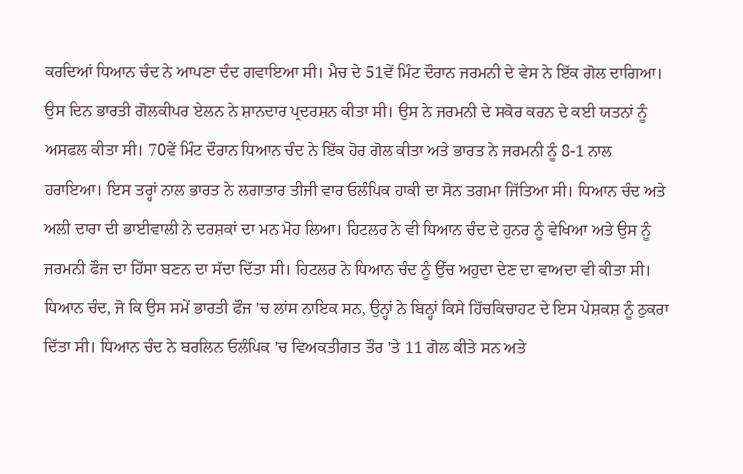ਕਰਦਿਆਂ ਧਿਆਨ ਚੰਦ ਨੇ ਆਪਣਾ ਦੰਦ ਗਵਾਇਆ ਸੀ। ਮੈਚ ਦੇ 51ਵੇਂ ਮਿੰਟ ਦੌਰਾਨ ਜਰਮਨੀ ਦੇ ਵੇਸ ਨੇ ਇੱਕ ਗੋਲ ਦਾਗਿਆ। ਉਸ ਦਿਨ ਭਾਰਤੀ ਗੋਲਕੀਪਰ ਏਲਨ ਨੇ ਸ਼ਾਨਦਾਰ ਪ੍ਰਦਰਸ਼ਨ ਕੀਤਾ ਸੀ। ਉਸ ਨੇ ਜਰਮਨੀ ਦੇ ਸਕੋਰ ਕਰਨ ਦੇ ਕਈ ਯਤਨਾਂ ਨੂੰ ਅਸਫਲ ਕੀਤਾ ਸੀ। 70ਵੇਂ ਮਿੰਟ ਦੌਰਾਨ ਧਿਆਨ ਚੰਦ ਨੇ ਇੱਕ ਹੋਰ ਗੋਲ ਕੀਤਾ ਅਤੇ ਭਾਰਤ ਨੇ ਜਰਮਨੀ ਨੂੰ 8-1 ਨਾਲ ਹਰਾਇਆ। ਇਸ ਤਰ੍ਹਾਂ ਨਾਲ ਭਾਰਤ ਨੇ ਲਗਾਤਾਰ ਤੀਜੀ ਵਾਰ ਓਲੰਪਿਕ ਹਾਕੀ ਦਾ ਸੋਨ ਤਗਮਾ ਜਿੱਤਿਆ ਸੀ। ਧਿਆਨ ਚੰਦ ਅਤੇ ਅਲੀ ਦਾਰਾ ਦੀ ਭਾਈਵਾਲੀ ਨੇ ਦਰਸ਼ਕਾਂ ਦਾ ਮਨ ਮੋਹ ਲਿਆ। ਹਿਟਲਰ ਨੇ ਵੀ ਧਿਆਨ ਚੰਦ ਦੇ ਹੁਨਰ ਨੂੰ ਵੇਖਿਆ ਅਤੇ ਉਸ ਨੂੰ ਜਰਮਨੀ ਫੌਜ ਦਾ ਹਿੱਸਾ ਬਣਨ ਦਾ ਸੱਦਾ ਦਿੱਤਾ ਸੀ। ਹਿਟਲਰ ਨੇ ਧਿਆਨ ਚੰਦ ਨੂੰ ਉੱਚ ਅਹੁਦਾ ਦੇਣ ਦਾ ਵਾਅਦਾ ਵੀ ਕੀਤਾ ਸੀ। ਧਿਆਨ ਚੰਦ, ਜੋ ਕਿ ਉਸ ਸਮੇਂ ਭਾਰਤੀ ਫੌਜ 'ਚ ਲਾਂਸ ਨਾਇਕ ਸਨ, ਉਨ੍ਹਾਂ ਨੇ ਬਿਨ੍ਹਾਂ ਕਿਸੇ ਹਿੱਚਕਿਚਾਹਟ ਦੇ ਇਸ ਪੇਸ਼ਕਸ਼ ਨੂੰ ਠੁਕਰਾ ਦਿੱਤਾ ਸੀ। ਧਿਆਨ ਚੰਦ ਨੇ ਬਰਲਿਨ ਓਲੰਪਿਕ 'ਚ ਵਿਅਕਤੀਗਤ ਤੌਰ 'ਤੇ 11 ਗੋਲ ਕੀਤੇ ਸਨ ਅਤੇ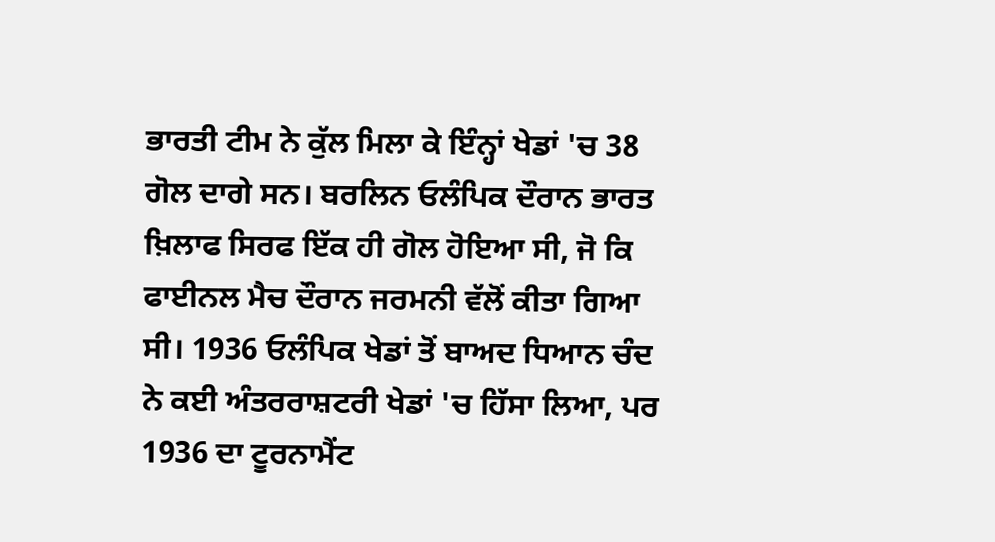ਭਾਰਤੀ ਟੀਮ ਨੇ ਕੁੱਲ ਮਿਲਾ ਕੇ ਇੰਨ੍ਹਾਂ ਖੇਡਾਂ 'ਚ 38 ਗੋਲ ਦਾਗੇ ਸਨ। ਬਰਲਿਨ ਓਲੰਪਿਕ ਦੌਰਾਨ ਭਾਰਤ ਖ਼ਿਲਾਫ ਸਿਰਫ ਇੱਕ ਹੀ ਗੋਲ ਹੋਇਆ ਸੀ, ਜੋ ਕਿ ਫਾਈਨਲ ਮੈਚ ਦੌਰਾਨ ਜਰਮਨੀ ਵੱਲੋਂ ਕੀਤਾ ਗਿਆ ਸੀ। 1936 ਓਲੰਪਿਕ ਖੇਡਾਂ ਤੋਂ ਬਾਅਦ ਧਿਆਨ ਚੰਦ ਨੇ ਕਈ ਅੰਤਰਰਾਸ਼ਟਰੀ ਖੇਡਾਂ 'ਚ ਹਿੱਸਾ ਲਿਆ, ਪਰ 1936 ਦਾ ਟੂਰਨਾਮੈਂਟ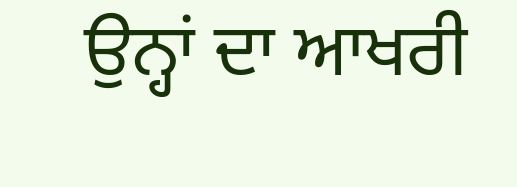ਉਨ੍ਹਾਂ ਦਾ ਆਖਰੀ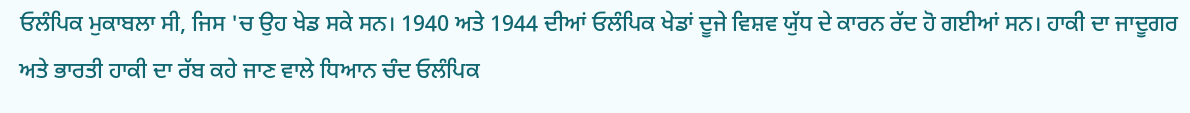ਓਲੰਪਿਕ ਮੁਕਾਬਲਾ ਸੀ, ਜਿਸ 'ਚ ਉਹ ਖੇਡ ਸਕੇ ਸਨ। 1940 ਅਤੇ 1944 ਦੀਆਂ ਓਲੰਪਿਕ ਖੇਡਾਂ ਦੂਜੇ ਵਿਸ਼ਵ ਯੁੱਧ ਦੇ ਕਾਰਨ ਰੱਦ ਹੋ ਗਈਆਂ ਸਨ। ਹਾਕੀ ਦਾ ਜਾਦੂਗਰ ਅਤੇ ਭਾਰਤੀ ਹਾਕੀ ਦਾ ਰੱਬ ਕਹੇ ਜਾਣ ਵਾਲੇ ਧਿਆਨ ਚੰਦ ਓਲੰਪਿਕ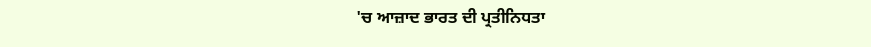'ਚ ਆਜ਼ਾਦ ਭਾਰਤ ਦੀ ਪ੍ਰਤੀਨਿਧਤਾ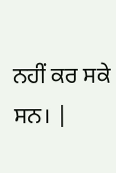ਨਹੀਂ ਕਰ ਸਕੇ ਸਨ। |